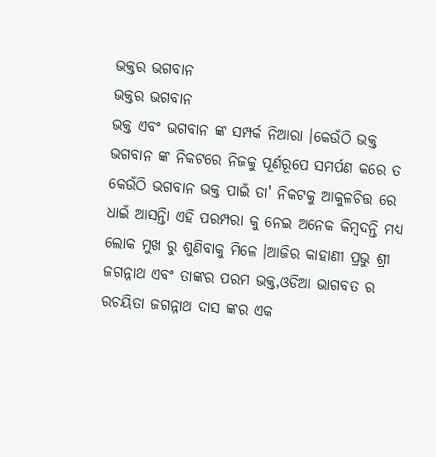ଭକ୍ତର ଭଗବାନ
ଭକ୍ତର ଭଗବାନ
ଭକ୍ତ ଏବଂ ଭଗବାନ ଙ୍କ ସମ୍ପର୍କ ନିଆରା ।କେଉଁଠି ଭକ୍ତ ଭଗବାନ ଙ୍କ ନିକଟରେ ନିଜକୁ ପୂର୍ଣରୂପେ ସମର୍ପଣ କରେ ତ କେଉଁଠି ଭଗବାନ ଭକ୍ତ ପାଇଁ ତା' ନିକଟକୁ ଆକୁଳଚିତ୍ତ ରେ ଧାଇଁ ଆସନ୍ତିା ଏହି ପରମ୍ପରା କୁ ନେଇ ଅନେକ କିମ୍ବଦନ୍ତି ମଧ୍ୟ ଲୋକ ମୁଖ ରୁ ଶୁଣିବାକୁ ମିଳେ ।ଆଜିର କାହାଣୀ ପ୍ରଭୁ ଶ୍ରୀ ଜଗନ୍ନାଥ ଏବଂ ତାଙ୍କର ପରମ ଭକ୍ତ,ଓଡିଆ ଭାଗବତ ର ରଚୟିତା ଜଗନ୍ନାଥ ଦାସ ଙ୍କର ଏକ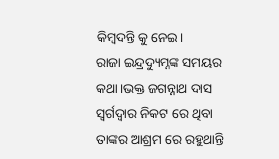କିମ୍ବଦନ୍ତି କୁ ନେଇ।
ରାଜା ଇନ୍ଦ୍ରଦ୍ୟୁମ୍ନଙ୍କ ସମୟର କଥା।ଭକ୍ତ ଜଗନ୍ନାଥ ଦାସ ସ୍ବର୍ଗଦ୍ବାର ନିକଟ ରେ ଥିବା ତାଙ୍କର ଆଶ୍ରମ ରେ ରହୁଥାନ୍ତି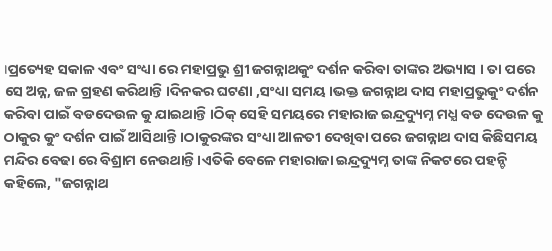।ପ୍ରତ୍ୟେହ ସକାଳ ଏବଂ ସଂଧ୍ୟା ରେ ମହାପ୍ରଭୁ ଶ୍ରୀ ଜଗନ୍ନାଥକୁଂ ଦର୍ଶନ କରିବା ତାଙ୍କର ଅଭ୍ୟାସ । ତା ପରେ ସେ ଅନ୍ନ, ଜଳ ଗ୍ରହଣ କରିଥାନ୍ତି ।ଦିନକର ଘଟଣା ,ସଂଧ୍ୟା ସମୟ ।ଭକ୍ତ ଜଗନ୍ନାଥ ଦାସ ମହାପ୍ରଭୁକୁଂ ଦର୍ଶନ କରିବା ପାଇଁ ବଡଦେଉଳ କୁ ଯାଇଥାନ୍ତି ।ଠିକ୍ ସେହି ସମୟରେ ମହାରାଜ ଇନ୍ଦ୍ରଦ୍ୟୁମ୍ନ ମଧ୍ଯ ବଡ ଦେଉଳ କୁ ଠାକୁର କୁଂ ଦର୍ଶନ ପାଇଁ ଆସିଥାନ୍ତି ।ଠାକୁରଙ୍କର ସଂଧ୍ୟା ଆଳତୀ ଦେଖିବା ପରେ ଜଗନ୍ନାଥ ଦାସ କିଛିସମୟ ମନ୍ଦିର ବେଢା ରେ ବିଶ୍ରାମ ନେଉଥାନ୍ତି ।ଏତିକି ବେଳେ ମହାରାଜା ଇନ୍ଦ୍ରଦ୍ୟୁମ୍ନ ତାଙ୍କ ନିକଟରେ ପହନ୍ଚି କହିଲେ, "ଜଗନ୍ନାଥ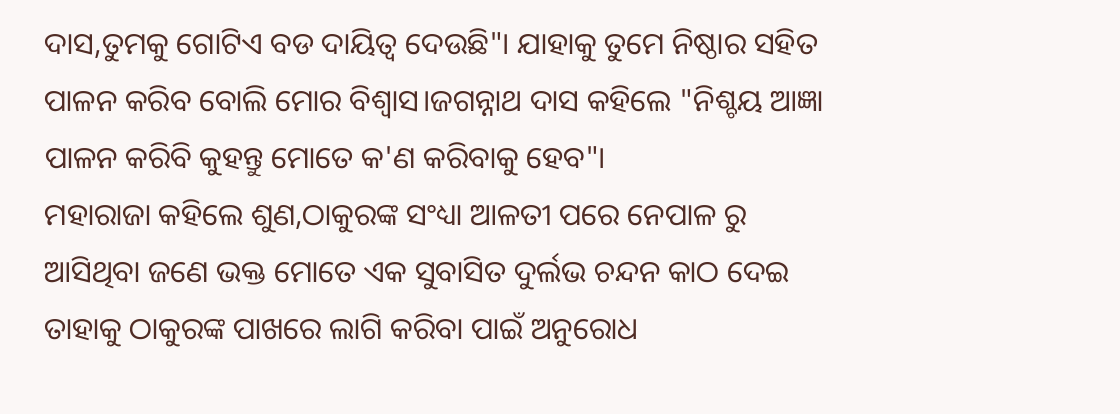ଦାସ,ତୁମକୁ ଗୋଟିଏ ବଡ ଦାୟିତ୍ବ ଦେଉଛି"। ଯାହାକୁ ତୁମେ ନିଷ୍ଠାର ସହିତ ପାଳନ କରିବ ବୋଲି ମୋର ବିଶ୍ବାସ।ଜଗନ୍ନାଥ ଦାସ କହିଲେ "ନିଶ୍ଚୟ ଆଜ୍ଞା ପାଳନ କରିବି କୁହନ୍ତୁ ମୋତେ କ'ଣ କରିବାକୁ ହେବ"।
ମହାରାଜା କହିଲେ ଶୁଣ,ଠାକୁରଙ୍କ ସଂଧ୍ୟା ଆଳତୀ ପରେ ନେପାଳ ରୁ ଆସିଥିବା ଜଣେ ଭକ୍ତ ମୋତେ ଏକ ସୁବାସିତ ଦୁର୍ଲଭ ଚନ୍ଦନ କାଠ ଦେଇ ତାହାକୁ ଠାକୁରଙ୍କ ପାଖରେ ଲାଗି କରିବା ପାଇଁ ଅନୁରୋଧ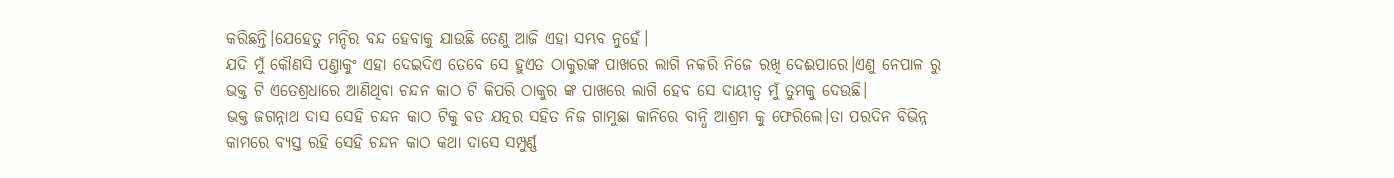କରିଛନ୍ତି।ଯେହେତୁ ମନ୍ଦିର ବନ୍ଦ ହେବାକୁ ଯାଉଛି ତେଣୁ ଆଜି ଏହା ସମ୍ଭବ ନୁହେଁ।
ଯଦି ମୁଁ କୌଣସି ପଣ୍ତାକୁଂ ଏହା ଦେଇଦିଏ ତେବେ ସେ ହୁଏତ ଠାକୁରଙ୍କ ପାଖରେ ଲାଗି ନକରି ନିଜେ ରଖି ଦେଈପାରେ।ଏଣୁ ନେପାଳ ରୁ ଭକ୍ତ ଟି ଏତେଶ୍ରଧାରେ ଆଣିଥିବା ଚନ୍ଦନ କାଠ ଟି କିପରି ଠାକୁର ଙ୍କ ପାଖରେ ଲାଗି ହେବ ସେ ଦାୟୀତ୍ବ ମୁଁ ତୁମକୁ ଦେଉଛି।
ଭକ୍ତ ଜଗନ୍ନାଥ ଦାସ ସେହି ଚନ୍ଦନ କାଠ ଟିକୁ ବଡ ଯତ୍ନର ସହିତ ନିଜ ଗାମୁଛା କାନିରେ ବାନ୍ଧି ଆଶ୍ରମ କୁ ଫେରିଲେ।ତା ପରଦିନ ବିଭିନ୍ନ କାମରେ ବ୍ୟସ୍ତ ରହି ସେହି ଚନ୍ଦନ କାଠ କଥା ଦାସେ ସମ୍ପୁର୍ଣ୍ଣ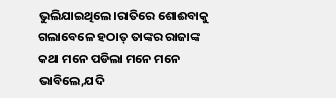ଭୁଲିଯାଇଥିଲେ।ରାତିରେ ଶୋଈବାକୁ ଗଲାବେଳେ ହଠାତ୍ ତାଙ୍କର ରାଜାଙ୍କ କଥା ମନେ ପଡିଲା ମନେ ମନେ ଭାବିଲେ,ଯଦି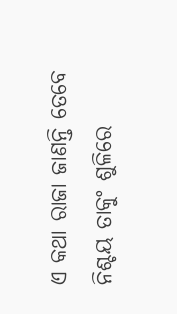ଏ କଥା ରାଜା ଜାଣନ୍ତି ତେବେ ନିଶ୍ଚୟ ତାକୁଂ ଶୁଳିରେ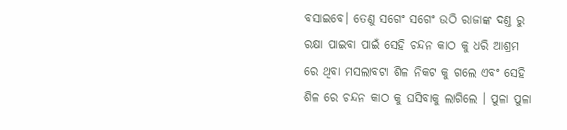ବସାଇବେ। ତେଣୁ ସଗେଂ ସଗେଂ ଉଠି ରାଜାଙ୍କ ଦଣ୍ତ ରୁ ରକ୍ଷା ପାଇବା ପାଇଁ ସେହି ଚନ୍ଦନ କାଠ କୁ ଧରି ଆଶ୍ରମ ରେ ଥିବା ମସଲାବଟା ଶିଳ ନିକଟ କୁ ଗଲେ ଏବଂ ସେହି ଶିଳ ରେ ଚନ୍ଦନ କାଠ କୁ ଘସିବାକୁ ଲାଗିଲେ । ପୁଳା ପୁଳା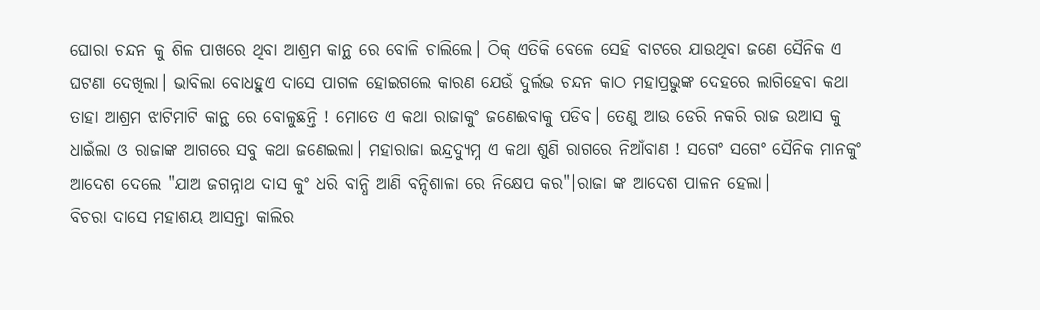ଘୋରା ଚନ୍ଦନ କୁ ଶିଳ ପାଖରେ ଥିବା ଆଶ୍ରମ କାନ୍ଥ ରେ ବୋଳି ଚାଲିଲେ। ଠିକ୍ ଏତିକି ବେଳେ ସେହି ବାଟରେ ଯାଉଥିବା ଜଣେ ସୈନିକ ଏ ଘଟଣା ଦେଖିଲା। ଭାବିଲା ବୋଧହୁଏ ଦାସେ ପାଗଳ ହୋଇଗଲେ କାରଣ ଯେଉଁ ଦୁର୍ଲଭ ଚନ୍ଦନ କାଠ ମହାପ୍ରଭୁଙ୍କ ଦେହରେ ଲାଗିହେବା କଥା ତାହା ଆଶ୍ରମ ଝାଟିମାଟି କାନ୍ଥ ରେ ବୋଳୁଛନ୍ତି ! ମୋତେ ଏ କଥା ରାଜାକୁଂ ଜଣେଈବାକୁ ପଡିବ। ତେଣୁ ଆଉ ଡେରି ନକରି ରାଜ ଉଆସ କୁ ଧାଇଁଲା ଓ ରାଜାଙ୍କ ଆଗରେ ସବୁ କଥା ଜଣେଇଲା। ମହାରାଜା ଇନ୍ଦ୍ରଦ୍ୟୁମ୍ନ ଏ କଥା ଶୁଣି ରାଗରେ ନିଆଁବାଣ ! ସଗେଂ ସଗେଂ ସୈନିକ ମାନକୁଂ ଆଦେଶ ଦେଲେ "ଯାଅ ଜଗନ୍ନାଥ ଦାସ କୁଂ ଧରି ବାନ୍ଧି ଆଣି ବନ୍ଦିଶାଳା ରେ ନିକ୍ଷେପ କର"।ରାଜା ଙ୍କ ଆଦେଶ ପାଳନ ହେଲା।
ବିଚରା ଦାସେ ମହାଶୟ ଆସନ୍ତା କାଲିର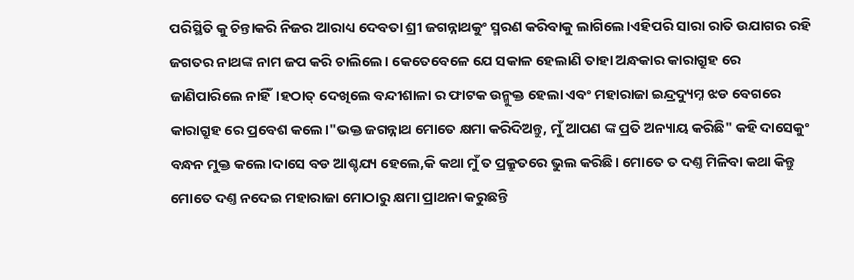ପରିସ୍ଥିତି କୁ ଚିନ୍ତାକରି ନିଜର ଆରାଧ୍ୟ ଦେବତା ଶ୍ରୀ ଜଗନ୍ନାଥକୁଂ ସ୍ମରଣ କରିବାକୁ ଲାଗିଲେ।ଏହିପରି ସାରା ରାତି ଉଯାଗର ରହି ଜଗତର ନାଥଙ୍କ ନାମ ଜପ କରି ଚାଲିଲେ। କେତେବେଳେ ଯେ ସକାଳ ହେଲାଣି ତାହା ଅନ୍ଧକାର କାରାଗ୍ରୁହ ରେ ଜାଣିପାରିଲେ ନାହିଁ।ହଠାତ୍ ଦେଖିଲେ ବନ୍ଦୀଶାଳା ର ଫାଟକ ଉନ୍ମୁକ୍ତ ହେଲା ଏବଂ ମହାରାଜା ଇନ୍ଦ୍ରଦ୍ୟୁମ୍ନ ଝଡ ବେଗରେ କାରାଗ୍ରୁହ ରେ ପ୍ରବେଶ କଲେ।"ଭକ୍ତ ଜଗନ୍ନାଥ ମୋତେ କ୍ଷମା କରିଦିଅନ୍ତୁ, ମୁଁ ଆପଣ ଙ୍କ ପ୍ରତି ଅନ୍ୟାୟ କରିଛି" କହି ଦାସେକୁଂ ବନ୍ଧନ ମୁକ୍ତ କଲେ।ଦାସେ ବଡ ଆଶ୍ଚଯ୍ୟ ହେଲେ,କି କଥା ମୁଁ ତ ପ୍ରକ୍ରୁତରେ ଭୁଲ କରିଛି। ମୋତେ ତ ଦଣ୍ତ ମିଳିବା କଥା କିନ୍ତୁ ମୋତେ ଦଣ୍ତ ନଦେଇ ମହାରାଜା ମୋଠାରୁ କ୍ଷମା ପ୍ରାଥନା କରୁଛନ୍ତି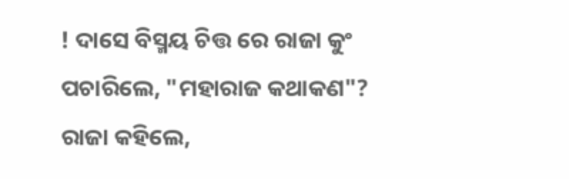! ଦାସେ ବିସ୍ମୟ ଚିତ୍ତ ରେ ରାଜା କୁଂ ପଚାରିଲେ, "ମହାରାଜ କଥାକଣ"? ରାଜା କହିଲେ,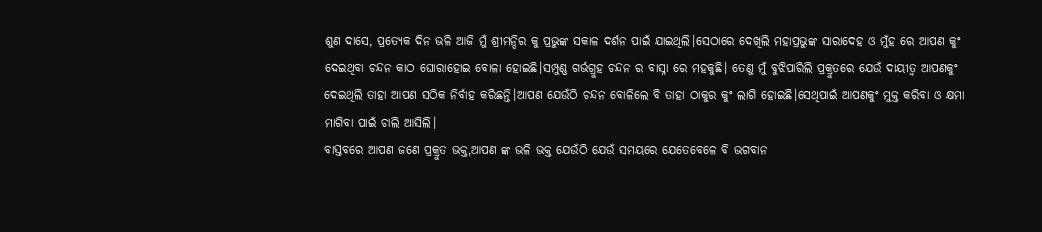ଶୁଣ ଦାସେ, ପ୍ରତ୍ୟେକ ଦିନ ଭଳି ଆଜି ମୁଁ ଶ୍ରୀମନ୍ଦିର କୁ ପ୍ରଭୁଙ୍କ ସକାଳ ଦର୍ଶନ ପାଇଁ ଯାଇଥିଲି।ସେଠାରେ ଦେଖିଲି ମହାପ୍ରଭୁଙ୍କ ସାରାଦେହ ଓ ମୁଁହ ରେ ଆପଣ କୁଂ ଦେଇଥିବା ଚନ୍ଦନ କାଠ ଘୋରାହୋଇ ବୋଳା ହୋଇଛି।ସମ୍ପୁଣ୍ଣ ଗର୍ଭଗ୍ରୁହ ଚନ୍ଦନ ର ବାସ୍ନା ରେ ମହକୁଛି। ତେଣୁ ମୁଁ ବୁଝିପାରିଲି ପ୍ରକ୍ରୁତରେ ଯେଉଁ ଦାୟୀତ୍ବ ଆପଣକୁଂ ଦେଇଥିଲି ତାହା ଆପଣ ସଠିକ ନିର୍ବାହ କରିଛନ୍ତି।ଆପଣ ଯେଉଁଠି ଚନ୍ଦନ ବୋଳିଲେ ବି ତାହା ଠାକୁର କୁଂ ଲାଗି ହୋଇଛି।ସେଥିପାଇଁ ଆପଣକୁଂ ମୁକ୍ତ କରିବା ଓ କ୍ଷମା ମାଗିବା ପାଇଁ ଚାଲି ଆସିଲି।
ବାସ୍ତବରେ ଆପଣ ଜଣେ ପ୍ରକ୍ରୁତ ଭକ୍ତ,ଆପଣ ଙ୍କ ଭଳି ଭକ୍ତ ଯେଉଁଠି ଯେଉଁ ସମୟରେ ଯେତେବେଳେ ବି ଭଗବାନ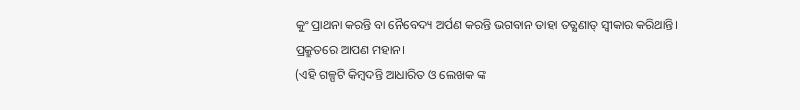କୁଂ ପ୍ରାଥନା କରନ୍ତି ବା ନୈବେଦ୍ୟ ଅର୍ପଣ କରନ୍ତି ଭଗବାନ ତାହା ତତ୍କ୍ଷଣାତ୍ ସ୍ବୀକାର କରିଥାନ୍ତି। ପ୍ରକ୍ରୁତରେ ଆପଣ ମହାନ।
(ଏହି ଗଳ୍ପଟି କିମ୍ବଦନ୍ତି ଆଧାରିତ ଓ ଲେଖକ ଙ୍କ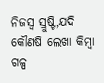ନିଜସ୍ବ ସ୍ରୁଷ୍ଟି,ଯଦି କୌଣଷି ଲେଖା କିମ୍ବା ଗଳ୍ପ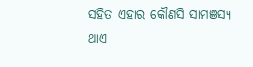ସହିତ ଏହାର କୌଣସି ସାମଞସ୍ୟ ଥାଏ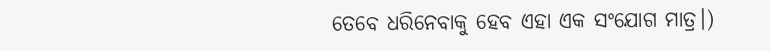ତେବେ ଧରିନେବାକୁ ହେବ ଏହା ଏକ ସଂଯୋଗ ମାତ୍ର।)